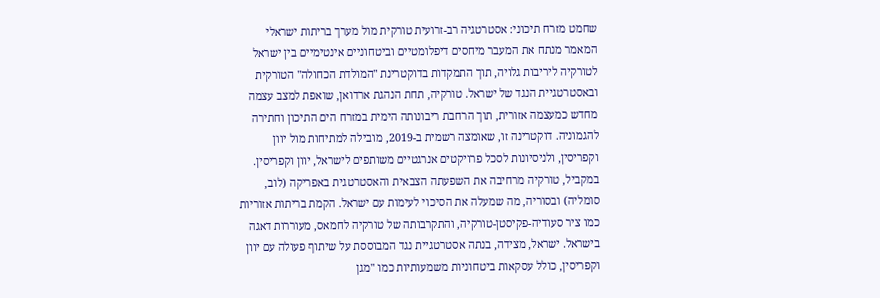שחמט מזרח תיכוני: אסטרטגיה רב-זרועית טורקית מול מערך בריתות ישראלי
המאמר מנתח את המעבר מיחסים דיפלומטיים וביטחוניים אינטימיים בין ישראל לטורקיה ליריבות גלויה, תוך התמקדות בדוקטרינת "המולדת הכחולה" הטורקית ובאסטרטגיית הנגד של ישראל. טורקיה, תחת הנהגת ארדואן, שואפת למצב עצמה מחדש כמעצמה אזורית, תוך הרחבת ריבונותה הימית במזרח הים התיכון וחתירה להגמוניה. דוקטרינה זו, שאומצה רשמית ב-2019, מובילה למתיחות מול יוון וקפריסין, ולניסיונות לסכל פרויקטים אנרגטיים משותפים לישראל, יוון וקפריסין.
במקביל, טורקיה מרחיבה את השפעתה הצבאית והאסטרטגית באפריקה (לוב, סומליה) ובסוריה, מה שמעלה את הסיכוי לעימות עם ישראל. הקמת בריתות אזוריות כמו ציר סעודיה-פקיסטן-טורקיה, והתקרבותה של טורקיה לחמאס, מעוררות דאגה בישראל. ישראל, מצידה, בנתה אסטרטגיית נגד המבוססת על שיתוף פעולה עם יוון וקפריסין, כולל עסקאות ביטחוניות משמעותיות כמו "מגן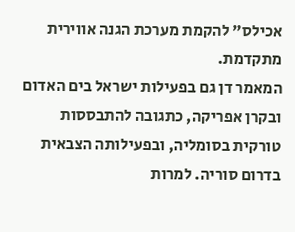אכילס" להקמת מערכת הגנה אווירית מתקדמת.
המאמר דן גם בפעילות ישראל בים האדום ובקרן אפריקה, כתגובה להתבססות טורקית בסומליה, ובפעילותה הצבאית בדרום סוריה. למרות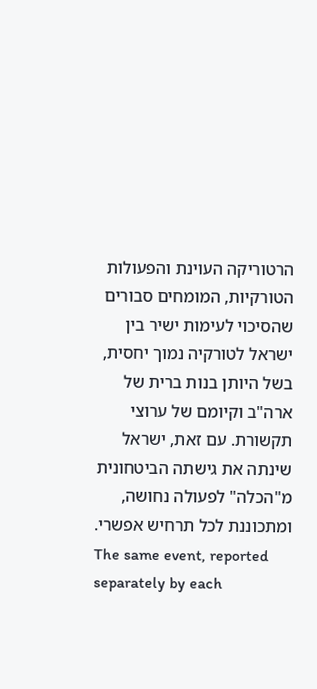הרטוריקה העוינת והפעולות הטורקיות, המומחים סבורים שהסיכוי לעימות ישיר בין ישראל לטורקיה נמוך יחסית, בשל היותן בנות ברית של ארה"ב וקיומם של ערוצי תקשורת. עם זאת, ישראל שינתה את גישתה הביטחונית מ"הכלה" לפעולה נחושה, ומתכוננת לכל תרחיש אפשרי.
The same event, reported separately by each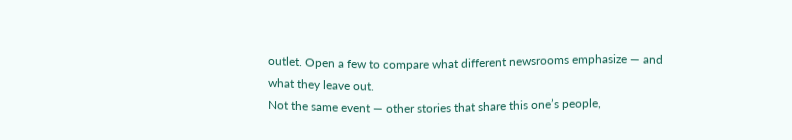outlet. Open a few to compare what different newsrooms emphasize — and what they leave out.
Not the same event — other stories that share this one’s people,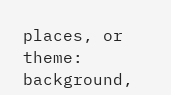places, or theme: background,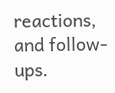reactions, and follow-ups.